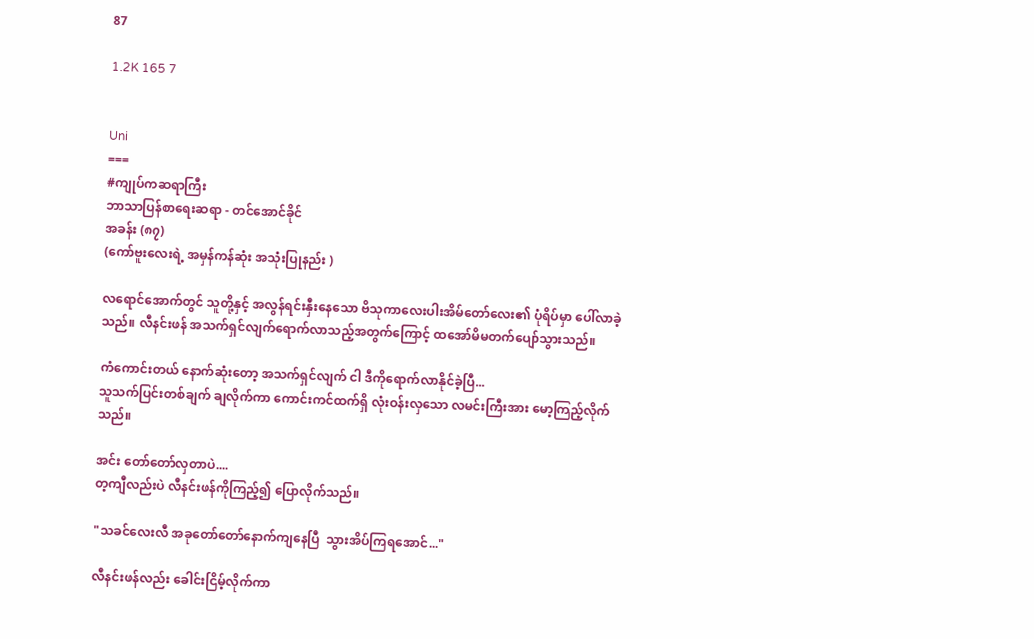87

1.2K 165 7


Uni
===
#ကျုပ်ကဆရာကြီး
ဘာသာပြန်စာရေးဆရာ - တင်အောင်ခိုင်
အခန်း (၈၇)
(ကော်ဗူးလေးရဲ့ အမှန်ကန်ဆုံး အသုံးပြုနည်း )

လရောင်အောက်တွင် သူတို့နှင့် အလွန်ရင်းနှီးနေသော ဗိသုကာလေးပါးအိမ်တော်လေး၏ ပုံရိပ်မှာ ပေါ်လာခဲ့သည်။ လီနင်းဖန် အသက်ရှင်လျက်ရောက်လာသည့်အတွက်ကြောင့် ထအော်မိမတက်ပျော်သွားသည်။

ကံကောင်းတယ် နောက်ဆုံးတော့ အသက်ရှင်လျက် ငါ ဒီကိုရောက်လာနိုင်ခဲ့ပြီ...
သူသက်ပြင်းတစ်ချက် ချလိုက်ကာ ကောင်းကင်ထက်ရှိ လုံးဝန်းလှသော လမင်းကြီးအား မော့ကြည့်လိုက်သည်။

အင်း တော်တော်လှတာပဲ....
တ့ကျီလည်းပဲ လီနင်းဖန်ကိုကြည့်၍ ပြောလိုက်သည်။

"သခင်လေးလီ အခုတော်တော်နောက်ကျနေပြီ  သွားအိပ်ကြရအောင်..."

လီနင်းဖန်လည်း ခေါင်းငြိမ့်လိုက်ကာ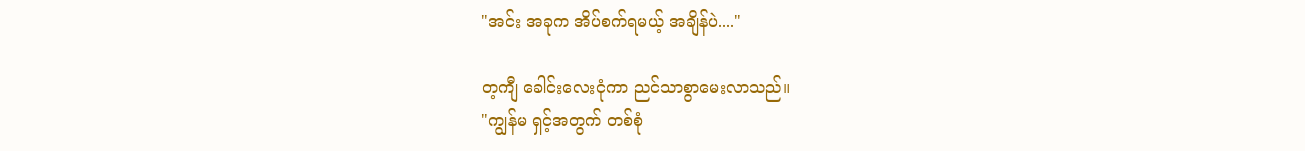"အင်း အခုက အိပ်စက်ရမယ့် အချိန်ပဲ...."

တ့ကျီ ခေါင်းလေးငုံကာ ညင်သာစွာမေးလာသည်။
"ကျွန်မ ရှင့်အတွက် တစ်စုံ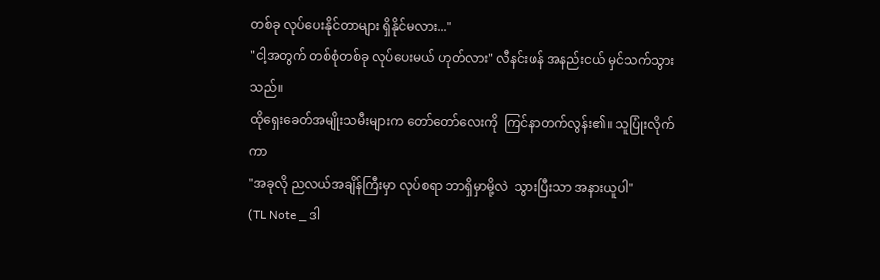တစ်ခု လုပ်ပေးနိုင်တာများ ရှိနိုင်မလား..."
"ငါ့အတွက် တစ်စုံတစ်ခု လုပ်ပေးမယ် ဟုတ်လား" လီနင်းဖန် အနည်းငယ် မှင်သက်သွားသည်။
ထိုရှေးခေတ်အမျိုးသမီးများက တော်တော်လေးကို  ကြင်နာတက်လွန်း၏။ သူပြုံးလိုက်ကာ
"အခုလို ညလယ်အချိန်ကြီးမှာ လုပ်စရာ ဘာရှိမှာမို့လဲ  သွားပြီးသာ အနားယူပါ"
(TL Note _ ဒါ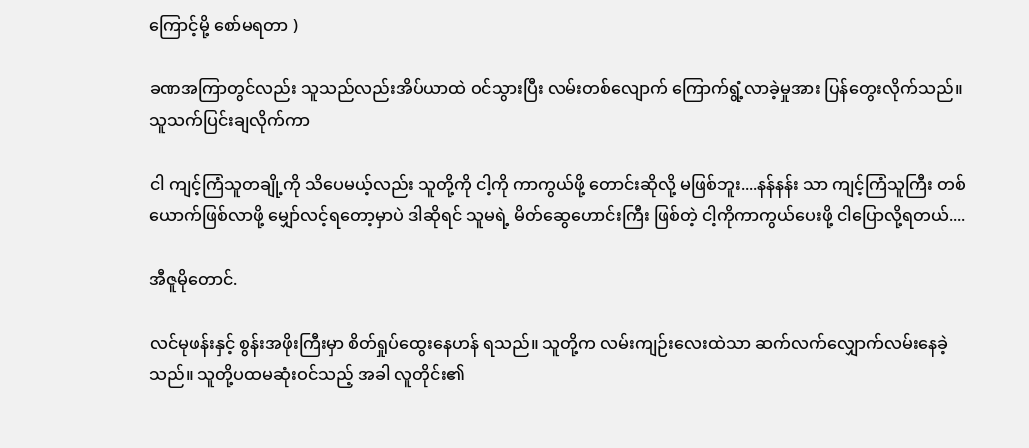ကြောင့်မို့ စော်မရတာ )

ခဏအကြာတွင်လည်း သူသည်လည်းအိပ်ယာထဲ ဝင်သွားပြီး လမ်းတစ်လျောက် ကြောက်ရွံ့လာခဲ့မှုအား ပြန်တွေးလိုက်သည်။ သူသက်ပြင်းချလိုက်ကာ

ငါ ကျင့်ကြံသူတချို့ကို သိပေမယ့်လည်း သူတို့ကို ငါ့ကို ကာကွယ်ဖို့ တောင်းဆိုလို့ မဖြစ်ဘူး....နန်နန်း သာ ကျင့်ကြံသူကြီး တစ်ယောက်ဖြစ်လာဖို့ မျှော်လင့်ရတော့မှာပဲ ဒါဆိုရင် သူမရဲ့ မိတ်ဆွေဟောင်းကြီး ဖြစ်တဲ့ ငါ့ကိုကာကွယ်ပေးဖို့ ငါပြောလို့ရတယ်....

အီဇူမိုတောင်.

လင်မုဖန်းနှင့် စွန်းအဖိုးကြီးမှာ စိတ်ရှုပ်ထွေးနေဟန် ရသည်။ သူတို့က လမ်းကျဉ်းလေးထဲသာ ဆက်လက်လျှောက်လမ်းနေခဲ့သည်။ သူတို့ပထမဆုံးဝင်သည့် အခါ လူတိုင်း၏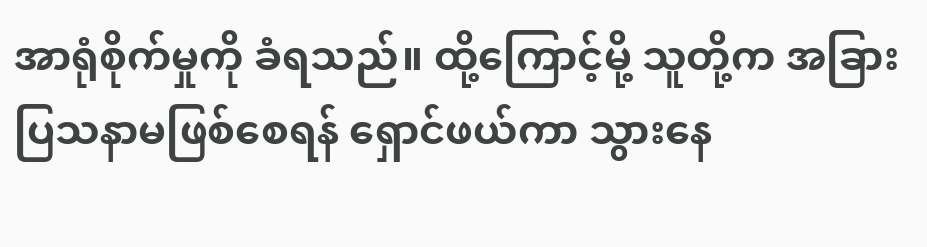အာရုံစိုက်မှုကို ခံရသည်။ ထို့ကြောင့်မို့ သူတို့က အခြား ပြသနာမဖြစ်စေရန် ရှောင်ဖယ်ကာ သွားနေ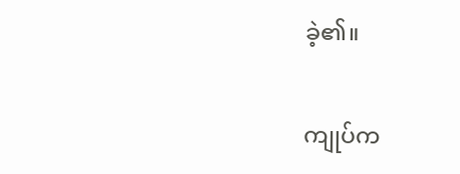ခဲ့၏။

ကျုပ်က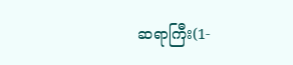ဆရာကြီး(1-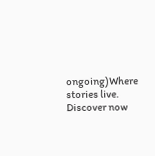ongoing)Where stories live. Discover now